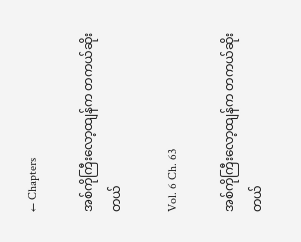← Chapters

အစ်ကိုကြီးလော့ထျန်က တကယ်ဆိုးတယ်

Vol. 6 Ch. 63

အစ်ကိုကြီးလော့ထျန်က တကယ်ဆိုးတယ်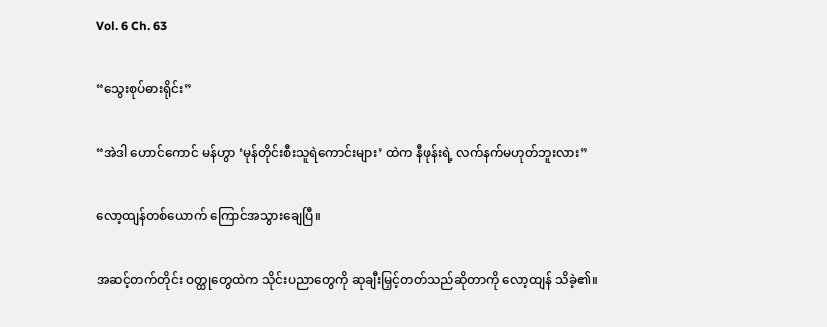Vol. 6 Ch. 63

“သွေးစုပ်ဓားရိုင်း”

“အဲဒါ ဟောင်ကောင် မန်ဟွာ ‘မုန်တိုင်းစီးသူရဲကောင်းများ’ ထဲက နီဖုန်းရဲ့ လက်နက်မဟုတ်ဘူးလား”

လော့ထျန်တစ်ယောက် ကြောင်အသွားချေပြီ။

အဆင့်တက်တိုင်း ဝတ္ထုတွေထဲက သိုင်းပညာတွေကို ဆုချီးမြှင့်တတ်သည်ဆိုတာကို လော့ထျန် သိခဲ့၏။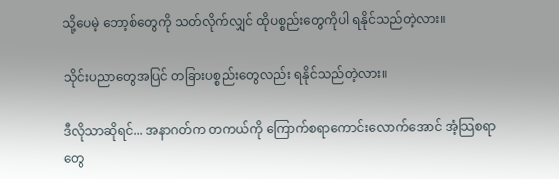သို့ပေမဲ့ ဘော့စ်တွေကို သတ်လိုက်လျှင် ထိုပစ္စည်းတွေကိုပါ ရနိုင်သည်တဲ့လား။

သိုင်းပညာတွေအပြင် တခြားပစ္စည်းတွေလည်း ရနိုင်သည်တဲ့လား။

ဒီလိုသာဆိုရင်... အနာဂတ်က တကယ်ကို ကြောက်စရာကောင်းလောက်အောင် အံ့သြစရာတွေ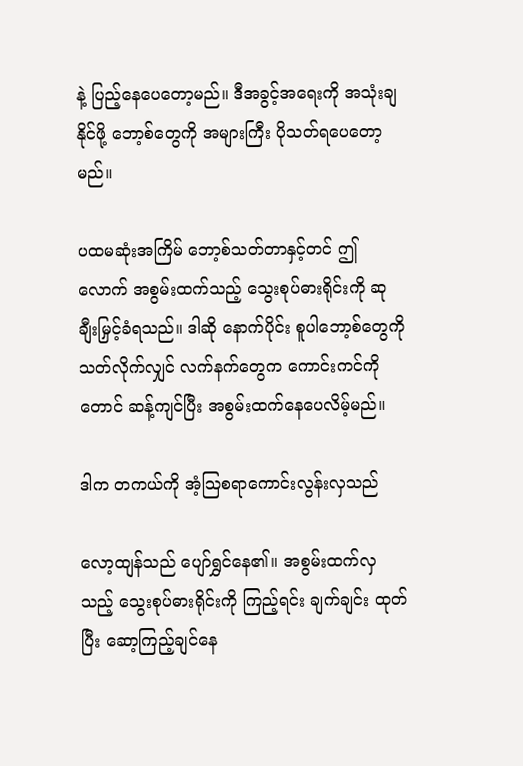နဲ့ ပြည့်နေပေတော့မည်။ ဒီအခွင့်အရေးကို အသုံးချနိုင်ဖို့ ဘော့စ်တွေကို အများကြီး ပိုသတ်ရပေတော့မည်။

ပထမဆုံးအကြိမ် ဘော့စ်သတ်တာနှင့်တင် ဤလောက် အစွမ်းထက်သည့် သွေးစုပ်ဓားရိုင်းကို ဆုချီးမြှင့်ခံရသည်။ ဒါဆို နောက်ပိုင်း စူပါဘော့စ်တွေကို သတ်လိုက်လျှင် လက်နက်တွေက ကောင်းကင်ကိုတောင် ဆန့်ကျင်ပြီး အစွမ်းထက်နေပေလိမ့်မည်။

ဒါက တကယ်ကို အံ့သြစရာကောင်းလွန်းလှသည်

လော့ထျန်သည် ပျော်ရွှင်နေ၏။ အစွမ်းထက်လှသည့် သွေးစုပ်ဓားရိုင်းကို ကြည့်ရင်း ချက်ချင်း ထုတ်ပြီး ဆော့ကြည့်ချင်နေ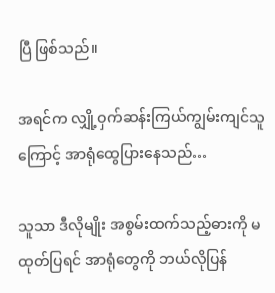ပြီ ဖြစ်သည်။

အရင်က လျှို့ဝှက်ဆန်းကြယ်ကျွမ်းကျင်သူကြောင့် အာရုံထွေပြားနေသည်…

သူသာ ဒီလိုမျိုး အစွမ်းထက်သည့်ဓားကို မထုတ်ပြရင် အာရုံတွေကို ဘယ်လိုပြန်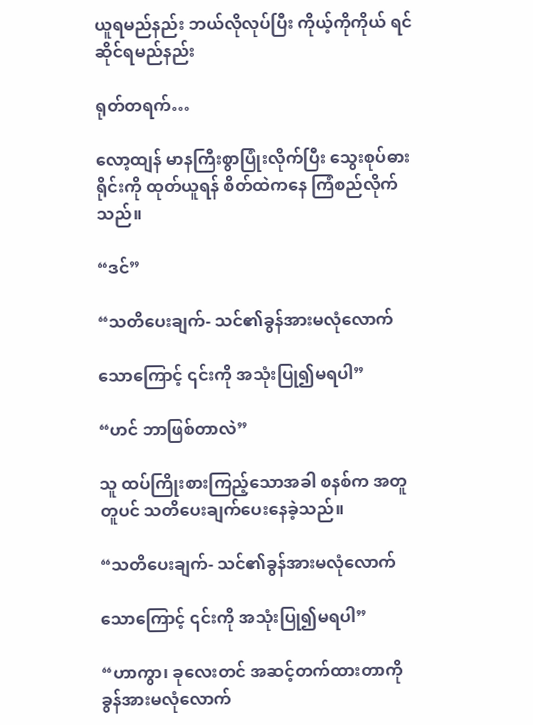ယူရမည်နည်း ဘယ်လိုလုပ်ပြီး ကိုယ့်ကိုကိုယ် ရင်ဆိုင်ရမည်နည်း

ရုတ်တရက်…

လော့ထျန် မာနကြီးစွာပြုံးလိုက်ပြီး သွေးစုပ်ဓားရိုင်းကို ထုတ်ယူရန် စိတ်ထဲကနေ ကြံစည်လိုက်သည်။

“ဒင်”

“သတိပေးချက်- သင်၏ခွန်အားမလုံလောက်

သောကြောင့် ၎င်းကို အသုံးပြု၍မရပါ”

“ဟင် ဘာဖြစ်တာလဲ”

သူ ထပ်ကြိုးစားကြည့်သောအခါ စနစ်က အတူတူပင် သတိပေးချက်ပေးနေခဲ့သည်။

“သတိပေးချက်- သင်၏ခွန်အားမလုံလောက်

သောကြောင့် ၎င်းကို အသုံးပြု၍မရပါ”

“ဟာကွာ၊ ခုလေးတင် အဆင့်တက်ထားတာကို ခွန်အားမလုံလောက်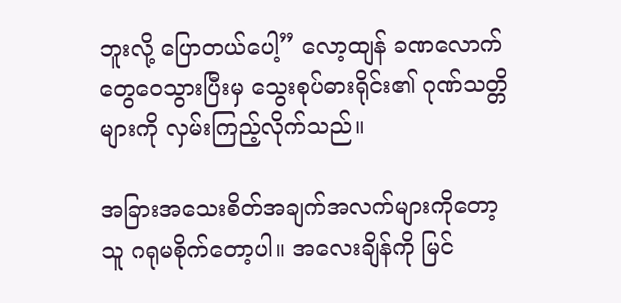ဘူးလို့ ပြောတယ်ပေါ့” လော့ထျန် ခဏလောက် တွေဝေသွားပြီးမှ သွေးစုပ်ဓားရိုင်း၏ ဂုဏ်သတ္တိများကို လှမ်းကြည့်လိုက်သည်။

အခြားအသေးစိတ်အချက်အလက်များကိုတော့ သူ ဂရုမစိုက်တော့ပါ။ အလေးချိန်ကို မြင်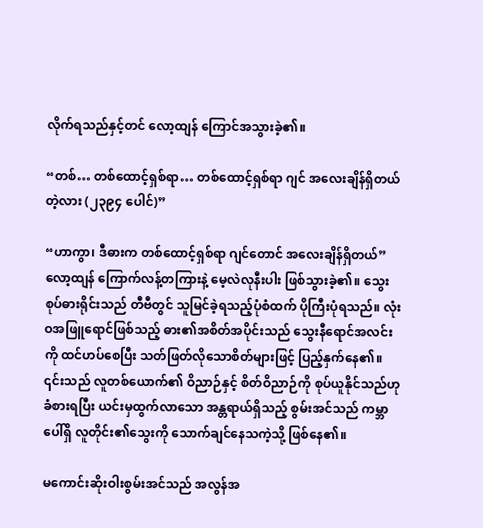လိုက်ရသည်နှင့်တင် လော့ထျန် ကြောင်အသွားခဲ့၏။

“တစ်… တစ်ထောင့်ရှစ်ရာ… တစ်ထောင့်ရှစ်ရာ ဂျင် အလေးချိန်ရှိတယ်တဲ့လား (၂၃၉၄ ပေါင်)”

“ဟာကွာ၊ ဒီဓားက တစ်ထောင့်ရှစ်ရာ ဂျင်တောင် အလေးချိန်ရှိတယ်” လော့ထျန် ကြောက်လန့်တကြားနဲ့ မေ့လဲလုနီးပါး ဖြစ်သွားခဲ့၏။ သွေးစုပ်ဓားရိုင်းသည် တီဗီတွင် သူမြင်ခဲ့ရသည့်ပုံစံထက် ပိုကြီးပုံရသည်။ လုံးဝအဖြူရောင်ဖြစ်သည့် ဓား၏အစိတ်အပိုင်းသည် သွေးနီရောင်အလင်းကို ထင်ဟပ်စေပြီး သတ်ဖြတ်လိုသောစိတ်များဖြင့် ပြည့်နှက်နေ၏။ ၎င်းသည် လူတစ်ယောက်၏ ဝိညာဉ်နှင့် စိတ်ဝိညာဉ်ကို စုပ်ယူနိုင်သည်ဟု ခံစားရပြီး ယင်းမှထွက်လာသော အန္တရာယ်ရှိသည့် စွမ်းအင်သည် ကမ္ဘာပေါ်ရှိ လူတိုင်း၏သွေးကို သောက်ချင်နေသကဲ့သို့ ဖြစ်နေ၏။

မကောင်းဆိုးဝါးစွမ်းအင်သည် အလွန်အ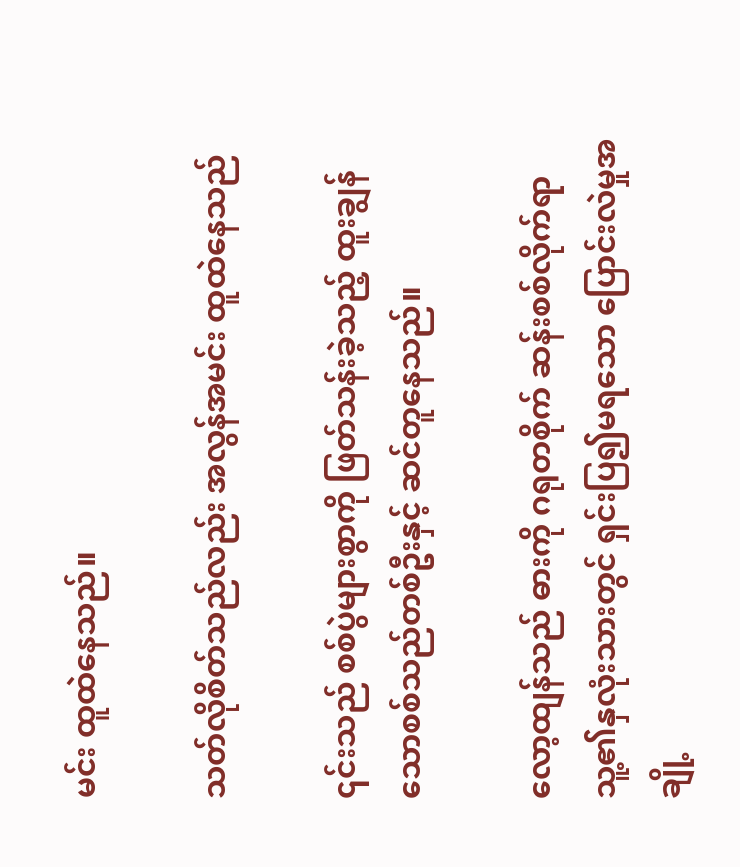မင်း ထူထဲနေသည်။

သတ်လိုစိတ်သည်လည်း အလွန်အမင်း ထူထဲနေသည်

၎င်းသည် စစ်ပွဲများစွာကို ဖြတ်သန်းခဲ့သည့် ထူးချွန်သောစစ်သည်တစ်ဦးနှင့် ဆင်တူနေသည်။

လော့ထျန်သည် ဓားကို ဂရုတစိုက် ဆန်းစစ်လိုက်ရာ သူ့၏နှလုံးသားတွင် ရှင်းပြ၍မရသော ပြောင်းလဲမှုအချို့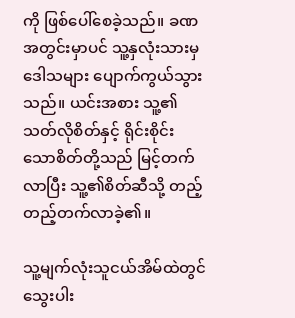ကို ဖြစ်ပေါ်စေခဲ့သည်။ ခဏအတွင်းမှာပင် သူ့နှလုံးသားမှ ဒေါသများ ပျောက်ကွယ်သွားသည်။ ယင်းအစား သူ့၏သတ်လိုစိတ်နှင့် ရိုင်းစိုင်းသောစိတ်တို့သည် မြင့်တက်လာပြီး သူ့၏စိတ်ဆီသို့ တည့်တည့်တက်လာခဲ့၏။

သူ့မျက်လုံးသူငယ်အိမ်ထဲတွင် သွေးပါး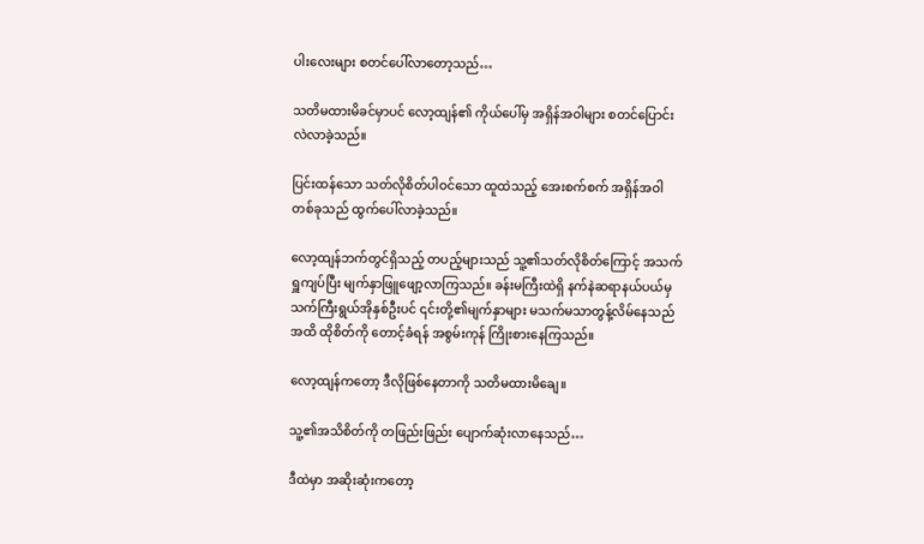ပါးလေးများ စတင်ပေါ်လာတော့သည်…

သတိမထားမိခင်မှာပင် လော့ထျန်၏ ကိုယ်ပေါ်မှ အရှိန်အဝါများ စတင်ပြောင်းလဲလာခဲ့သည်။

ပြင်းထန်သော သတ်လိုစိတ်ပါဝင်သော ထူထဲသည့် အေးစက်စက် အရှိန်အဝါတစ်ခုသည် ထွက်ပေါ်လာခဲ့သည်။

လော့ထျန်ဘက်တွင်ရှိသည့် တပည့်များသည် သူ့၏သတ်လိုစိတ်ကြောင့် အသက်ရှူကျပ်ပြီး မျက်နှာဖြူဖျော့လာကြသည်။ ခန်းမကြီးထဲရှိ နက်နဲဆရာနယ်ပယ်မှ သက်ကြီးရွယ်အိုနှစ်ဦးပင် ၎င်းတို့၏မျက်နှာများ မသက်မသာတွန့်လိမ်နေသည်အထိ ထိုစိတ်ကို တောင့်ခံရန် အစွမ်းကုန် ကြိုးစားနေကြသည်။

လော့ထျန်ကတော့ ဒီလိုဖြစ်နေတာကို သတိမထားမိချေ။

သူ့၏အသိစိတ်ကို တဖြည်းဖြည်း ပျောက်ဆုံးလာနေသည်…

ဒီထဲမှာ အဆိုးဆုံးကတော့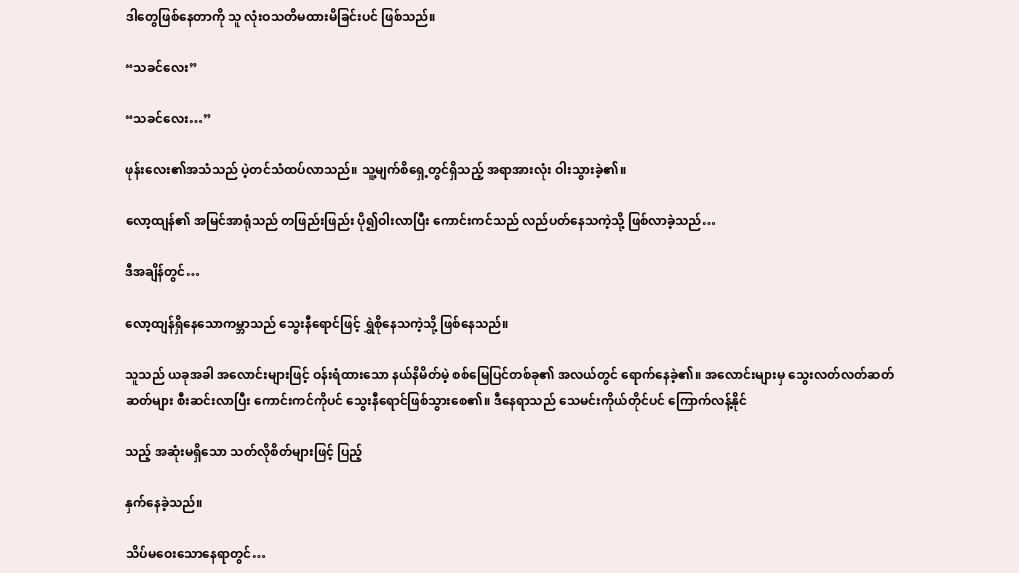ဒါတွေဖြစ်နေတာကို သူ လုံးဝသတိမထားမိခြင်းပင် ဖြစ်သည်။

“သခင်လေး”

“သခင်လေး…”

ဖုန်းလေး၏အသံသည် ပဲ့တင်သံထပ်လာသည်။ သူ့မျက်စိရှေ့တွင်ရှိသည့် အရာအားလုံး ဝါးသွားခဲ့၏။

လော့ထျန်၏ အမြင်အာရုံသည် တဖြည်းဖြည်း ပို၍ဝါးလာပြီး ကောင်းကင်သည် လည်ပတ်နေသကဲ့သို့ ဖြစ်လာခဲ့သည်…

ဒီအချိန်တွင်…

လော့ထျန်ရှိနေသောကမ္ဘာသည် သွေးနီရောင်ဖြင့် ရွှဲစိုနေသကဲ့သို့ ဖြစ်နေသည်။

သူသည် ယခုအခါ အလောင်းများဖြင့် ဝန်းရံထားသော နယ်နိမိတ်မဲ့ စစ်မြေပြင်တစ်ခု၏ အလယ်တွင် ရောက်နေခဲ့၏။ အလောင်းများမှ သွေးလတ်လတ်ဆတ်ဆတ်များ စီးဆင်းလာပြီး ကောင်းကင်ကိုပင် သွေးနီရောင်ဖြစ်သွားစေ၏။ ဒီနေရာသည် သေမင်းကိုယ်တိုင်ပင် ကြောက်လန့်နိုင်

သည့် အဆုံးမရှိသော သတ်လိုစိတ်များဖြင့် ပြည့်

နှက်နေခဲ့သည်။

သိပ်မဝေးသောနေရာတွင်…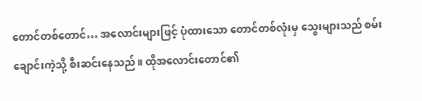တောင်တစ်တောင်… အလောင်းများဖြင့် ပုံထားသော တောင်တစ်လုံးမှ သွေးများသည် စမ်းချောင်းကဲ့သို့ စီးဆင်းနေသည်။ ထိုအလောင်းတောင်၏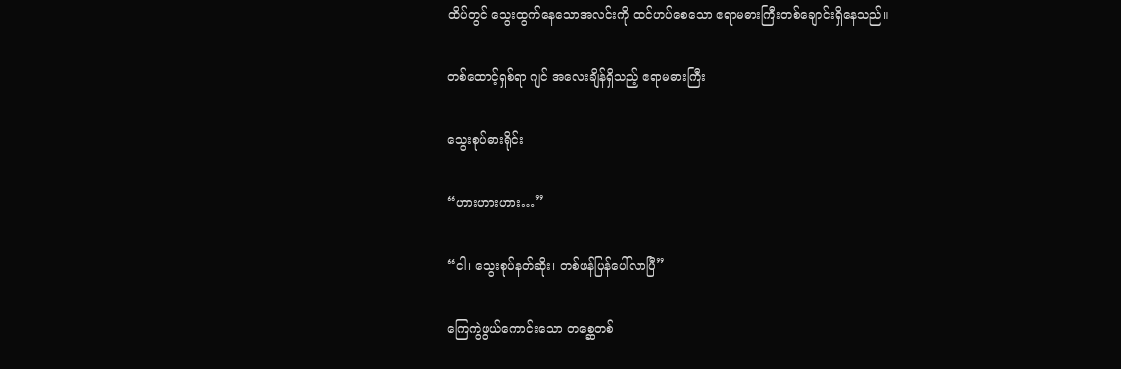ထိပ်တွင် သွေးထွက်နေသောအလင်းကို ထင်ဟပ်စေသော ဧရာမဓားကြီးတစ်ချောင်းရှိနေသည်။

တစ်ထောင့်ရှစ်ရာ ဂျင် အလေးချိန်ရှိသည့် ဧရာမဓားကြီး

သွေးစုပ်ဓားရိုင်း

“ဟားဟားဟား…”

“ငါ၊ သွေးစုပ်နတ်ဆိုး၊ တစ်ဖန်ပြန်ပေါ်လာပြီ”

ကြေကွဲဖွယ်ကောင်းသော တစ္ဆေတစ်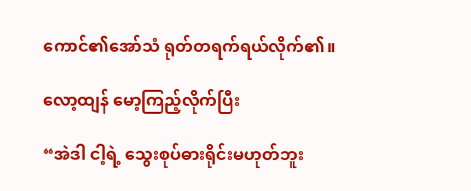ကောင်၏အော်သံ ရုတ်တရက်ရယ်လိုက်၏။

လော့ထျန် မော့ကြည့်လိုက်ပြီး

“အဲဒါ ငါ့ရဲ့ သွေးစုပ်ဓားရိုင်းမဟုတ်ဘူး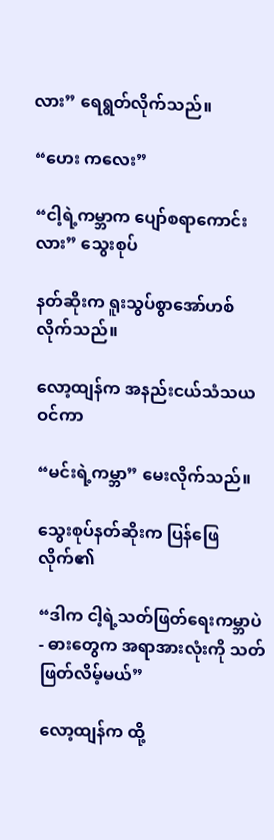လား” ရေရွတ်လိုက်သည်။

“ဟေး ကလေး”

“ငါ့ရဲ့ကမ္ဘာက ပျော်စရာကောင်းလား” သွေးစုပ်

နတ်ဆိုးက ရူးသွပ်စွာအော်ဟစ်လိုက်သည်။

လော့ထျန်က အနည်းငယ်သံသယဝင်ကာ

“မင်းရဲ့ကမ္ဘာ” မေးလိုက်သည်။

သွေးစုပ်နတ်ဆိုးက ပြန်ဖြေလိုက်၏

“ဒါက ငါ့ရဲ့သတ်ဖြတ်ရေးကမ္ဘာပဲ - ဓားတွေက အရာအားလုံးကို သတ်ဖြတ်လိမ့်မယ်”

လော့ထျန်က ထို့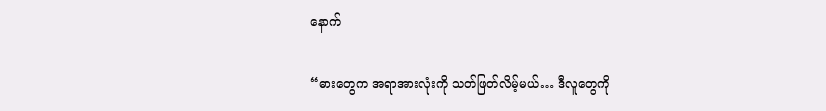နောက်

“ဓားတွေက အရာအားလုံးကို သတ်ဖြတ်လိမ့်မယ်… ဒီလူတွေကို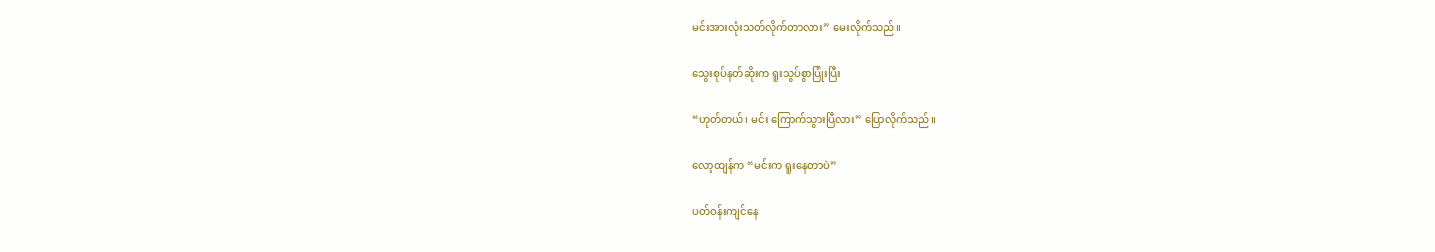မင်းအားလုံးသတ်လိုက်တာလား” မေးလိုက်သည်။

သွေးစုပ်နတ်ဆိုးက ရူးသွပ်စွာပြုံးပြီး

“ဟုတ်တယ်၊ မင်း ကြောက်သွားပြီလား” ပြောလိုက်သည်။

လော့ထျန်က “မင်းက ရူးနေတာပဲ”

ပတ်ဝန်းကျင်နေ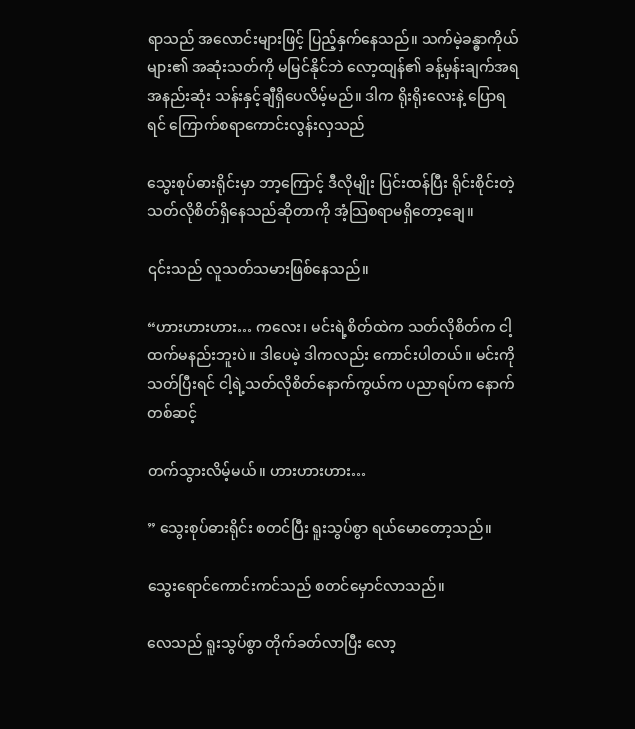ရာသည် အလောင်းများဖြင့် ပြည့်နှက်နေသည်။ သက်မဲ့ခန္ဓာကိုယ်များ၏ အဆုံးသတ်ကို မမြင်နိုင်ဘဲ လော့ထျန်၏ ခန့်မှန်းချက်အရ အနည်းဆုံး သန်းနှင့်ချီရှိပေလိမ့်မည်။ ဒါက ရိုးရိုးလေးနဲ့ ပြောရရင် ကြောက်စရာကောင်းလွန်းလှသည်

သွေးစုပ်ဓားရိုင်းမှာ ဘာ့ကြောင့် ဒီလိုမျိုး ပြင်းထန်ပြီး ရိုင်းစိုင်းတဲ့သတ်လိုစိတ်ရှိနေသည်ဆိုတာကို အံ့သြစရာမရှိတော့ချေ။

၎င်းသည် လူသတ်သမားဖြစ်နေသည်။

“ဟားဟားဟား… ကလေး၊ မင်းရဲ့စိတ်ထဲက သတ်လိုစိတ်က ငါ့ထက်မနည်းဘူးပဲ။ ဒါပေမဲ့ ဒါကလည်း ကောင်းပါတယ်။ မင်းကိုသတ်ပြီးရင် ငါ့ရဲ့သတ်လိုစိတ်နောက်ကွယ်က ပညာရပ်က နောက်တစ်ဆင့်

တက်သွားလိမ့်မယ်။ ဟားဟားဟား…

” သွေးစုပ်ဓားရိုင်း စတင်ပြီး ရူးသွပ်စွာ ရယ်မောတော့သည်။

သွေးရောင်ကောင်းကင်သည် စတင်မှောင်လာသည်။

လေသည် ရူးသွပ်စွာ တိုက်ခတ်လာပြီး လော့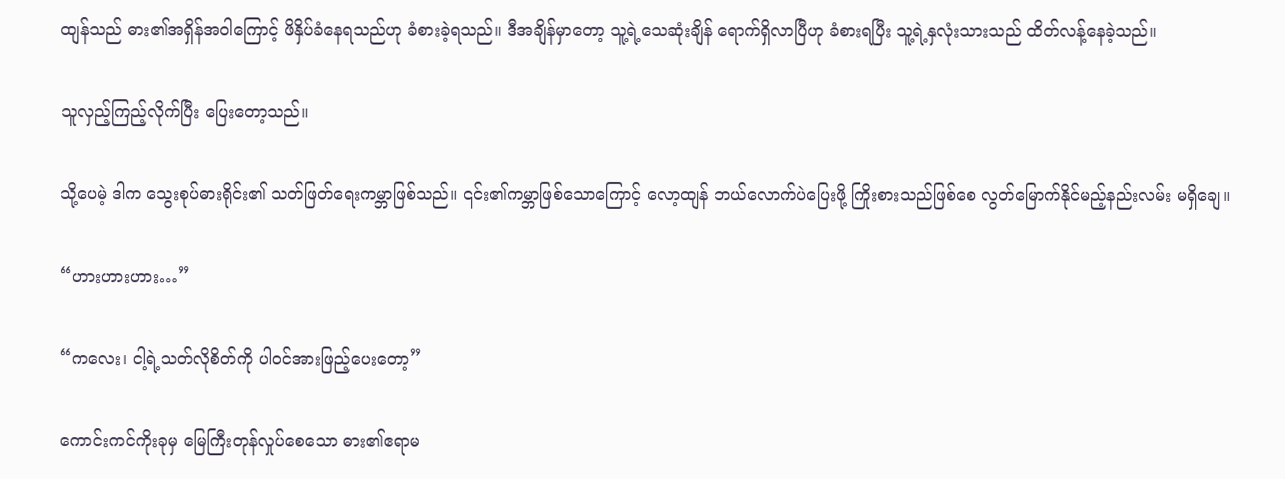ထျန်သည် ဓား၏အရှိန်အဝါကြောင့် ဖိနှိပ်ခံနေရသည်ဟု ခံစားခဲ့ရသည်။ ဒီအချိန်မှာတော့ သူ့ရဲ့သေဆုံးချိန် ရောက်ရှိလာပြီဟု ခံစားရပြီး သူ့ရဲ့နှလုံးသားသည် ထိတ်လန့်နေခဲ့သည်။

သူလှည့်ကြည့်လိုက်ပြီး ပြေးတော့သည်။

သို့ပေမဲ့ ဒါက သွေးစုပ်ဓားရိုင်း၏ သတ်ဖြတ်ရေးကမ္ဘာဖြစ်သည်။ ၎င်း၏ကမ္ဘာဖြစ်သောကြောင့် လော့ထျန် ဘယ်လောက်ပဲပြေးဖို့ ကြိုးစားသည်ဖြစ်စေ လွတ်မြောက်နိုင်မည့်နည်းလမ်း မရှိချေ။

“ဟားဟားဟား…”

“ကလေး၊ ငါ့ရဲ့သတ်လိုစိတ်ကို ပါဝင်အားဖြည့်ပေးတော့”

ကောင်းကင်ကိုးခုမှ မြေကြီးတုန်လှုပ်စေသော ဓား၏ဧရာမ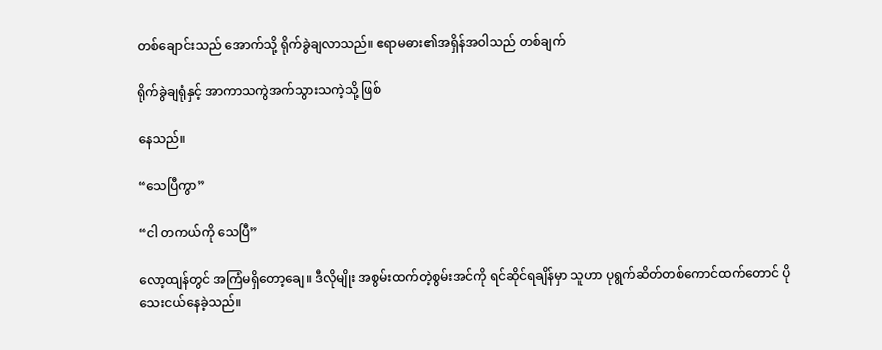တစ်ချောင်းသည် အောက်သို့ ရိုက်ခွဲချလာသည်။ ဧရာမဓား၏အရှိန်အဝါသည် တစ်ချက်

ရိုက်ခွဲချရုံနှင့် အာကာသကွဲအက်သွားသကဲ့သို့ ဖြစ်

နေသည်။

“သေပြီကွာ”

“ငါ တကယ်ကို သေပြီ”

လော့ထျန်တွင် အကြံမရှိတော့ချေ။ ဒီလိုမျိုး အစွမ်းထက်တဲ့စွမ်းအင်ကို ရင်ဆိုင်ရချိန်မှာ သူဟာ ပုရွက်ဆိတ်တစ်ကောင်ထက်တောင် ပိုသေးငယ်နေခဲ့သည်။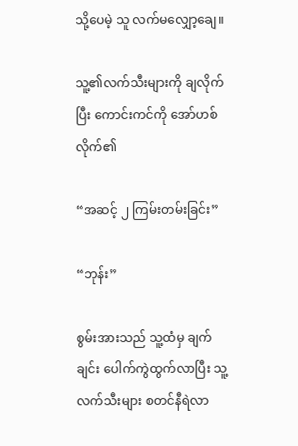သို့ပေမဲ့ သူ လက်မလျှော့ချေ။

သူ့၏လက်သီးများကို ချလိုက်ပြီး ကောင်းကင်ကို အော်ဟစ်လိုက်၏

“အဆင့် ၂ ကြမ်းတမ်းခြင်း”

“ဘုန်း”

စွမ်းအားသည် သူ့ထံမှ ချက်ချင်း ပေါက်ကွဲထွက်လာပြီး သူ့လက်သီးများ စတင်နီရဲလာ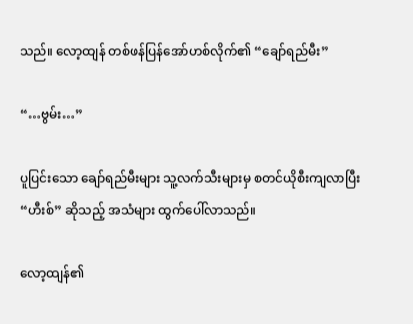သည်။ လော့ထျန် တစ်ဖန်ပြန်အော်ဟစ်လိုက်၏ “ချော်ရည်မီး”

“…ဗွမ်း…”

ပူပြင်းသော ချော်ရည်မီးများ သူ့လက်သီးများမှ စတင်ယိုစီးကျလာပြီး “ဟီးစ်” ဆိုသည့် အသံများ ထွက်ပေါ်လာသည်။

လော့ထျန်၏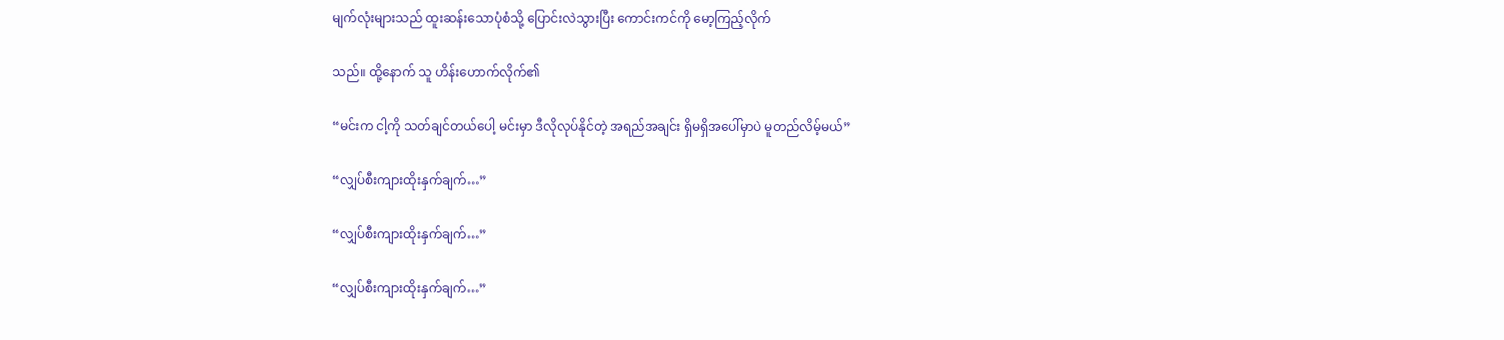မျက်လုံးများသည် ထူးဆန်းသောပုံစံသို့ ပြောင်းလဲသွားပြီး ကောင်းကင်ကို မော့ကြည့်လိုက်

သည်။ ထို့နောက် သူ ဟိန်းဟောက်လိုက်၏

“မင်းက ငါ့ကို သတ်ချင်တယ်ပေါ့ မင်းမှာ ဒီလိုလုပ်နိုင်တဲ့ အရည်အချင်း ရှိမရှိအပေါ်မှာပဲ မူတည်လိမ့်မယ်”

“လျှပ်စီးကျားထိုးနှက်ချက်…”

“လျှပ်စီးကျားထိုးနှက်ချက်…”

“လျှပ်စီးကျားထိုးနှက်ချက်…”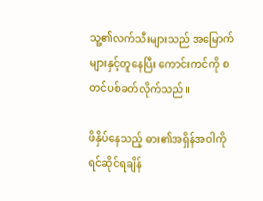သူ့၏လက်သီးများသည် အမြောက်များနှင့်တူနေပြီး ကောင်းကင်ကို စတင်ပစ်ခတ်လိုက်သည်။

ဖိနှိပ်နေသည့် ဓား၏အရှိန်အဝါကို ရင်ဆိုင်ရချိန်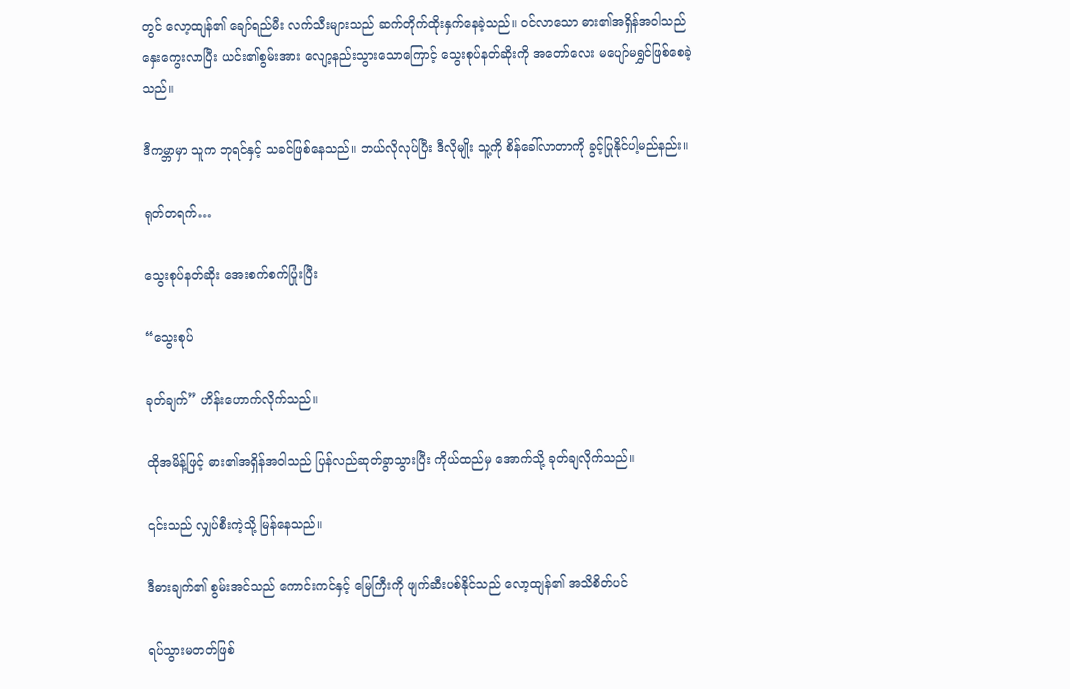တွင် လော့ထျန်၏ ချော်ရည်မီး လက်သီးများသည် ဆက်တိုက်ထိုးနှက်နေခဲ့သည်။ ဝင်လာသော ဓား၏အရှိန်အဝါသည် နှေးကွေးလာပြီး ယင်း၏စွမ်းအား လျော့နည်းသွားသောကြောင့် သွေးစုပ်နတ်ဆိုးကို အတော်လေး မပျော်မရွှင်ဖြစ်စေခဲ့သည်။

ဒီကမ္ဘာမှာ သူက ဘုရင်နှင့် သခင်ဖြစ်နေသည်။ ဘယ်လိုလုပ်ပြီး ဒီလိုမျိုး သူ့ကို စိန်ခေါ်လာတာကို ခွင့်ပြုနိုင်ပါ့မည်နည်း။

ရုတ်တရက်…

သွေးစုပ်နတ်ဆိုး အေးစက်စက်ပြုံးပြီး

“သွေးစုပ်

ခုတ်ချက်” ဟိန်းဟောက်လိုက်သည်။

ထိုအမိန့်ဖြင့် ဓား၏အရှိန်အဝါသည် ပြန်လည်ဆုတ်ခွာသွားပြီး ကိုယ်ထည်မှ အောက်သို့ ခုတ်ချလိုက်သည်။

၎င်းသည် လျှပ်စီးကဲ့သို့ မြန်နေသည်။

ဒီဓားချက်၏ စွမ်းအင်သည် ကောင်းကင်နှင့် မြေကြီးကို ဖျက်ဆီးပစ်နိုင်သည် လော့ထျန်၏ အသိစိတ်ပင်

ရပ်သွားမတတ်ဖြစ်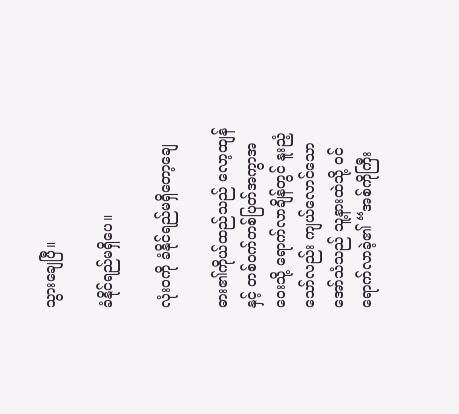သွားချေပြီ။

ခံနိုင်ရည်မရှိပေ။

လုံးဝကို ခံနိုင်ရည်မရှိတော့ချေ

ဓား၏ကိုယ်ထည်သည် လော့ထျန်နှင့် တစ်ဝက်တစ်ပြတ်အကွာအဝေးသို့ ရောက်လာချိန်တွင် နူးညံ့သော်လည်း ကျယ်လောင်သောအော်သံသည် သူ့နားထဲသို့ ဝင်ရောက်လာခဲ့၏ “အစ်ကိုကြီး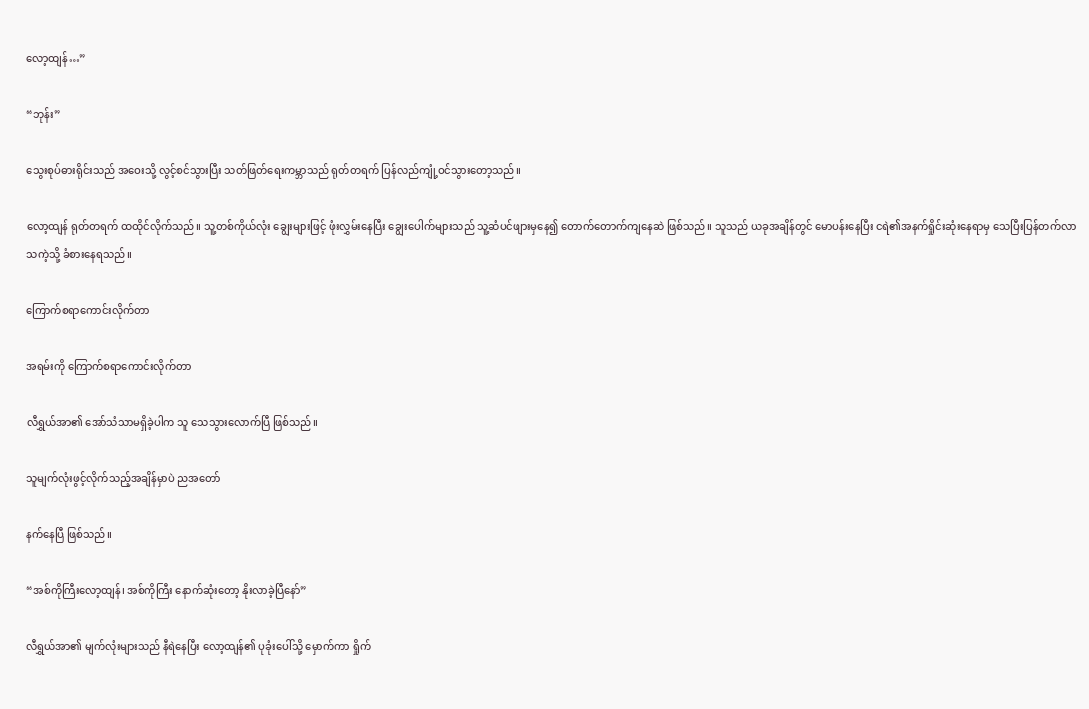လော့ထျန်…”

“ဘုန်း”

သွေးစုပ်ဓားရိုင်းသည် အဝေးသို့ လွင့်စင်သွားပြီး သတ်ဖြတ်ရေးကမ္ဘာသည် ရုတ်တရက် ပြန်လည်ကျုံ့ဝင်သွားတော့သည်။

လော့ထျန် ရုတ်တရက် ထထိုင်လိုက်သည်။ သူ့တစ်ကိုယ်လုံး ချွေးများဖြင့် ဖုံးလွှမ်းနေပြီး ချွေးပေါက်များသည် သူ့ဆံပင်ဖျားမှနေ၍ တောက်တောက်ကျနေဆဲ ဖြစ်သည်။ သူသည် ယခုအချိန်တွင် မောပန်းနေပြီး ငရဲ၏အနက်ရှိုင်းဆုံးနေရာမှ သေပြီးပြန်တက်လာသကဲ့သို့ ခံစားနေရသည်။

ကြောက်စရာကောင်းလိုက်တာ

အရမ်းကို ကြောက်စရာကောင်းလိုက်တာ

လီရွှယ်အာ၏ အော်သံသာမရှိခဲ့ပါက သူ သေသွားလောက်ပြီ ဖြစ်သည်။

သူမျက်လုံးဖွင့်လိုက်သည့်အချိန်မှာပဲ ညအတော်

နက်နေပြီ ဖြစ်သည်။

“အစ်ကိုကြီးလော့ထျန်၊ အစ်ကိုကြီး နောက်ဆုံးတော့ နိုးလာခဲ့ပြီနော်”

လီရွှယ်အာ၏ မျက်လုံးများသည် နီရဲနေပြီး လော့ထျန်၏ ပုခုံးပေါ်သို့ မှောက်ကာ ရှိုက်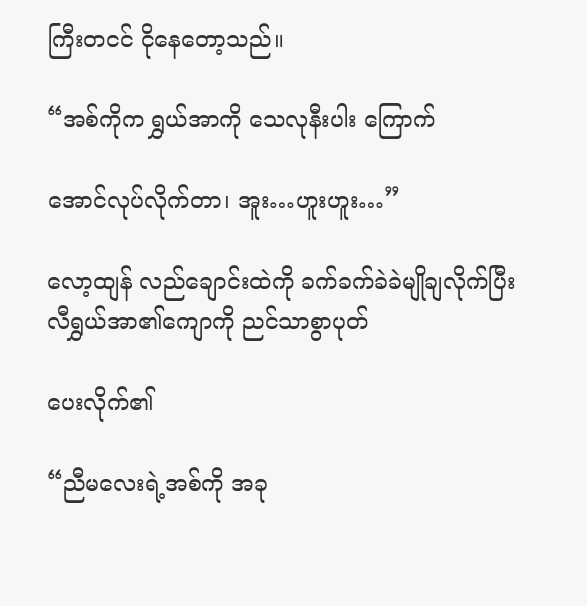ကြီးတငင် ငိုနေတော့သည်။

“အစ်ကိုက ရွှယ်အာကို သေလုနီးပါး ကြောက်

အောင်လုပ်လိုက်တာ၊ အူး…ဟူးဟူး…”

လော့ထျန် လည်ချောင်းထဲကို ခက်ခက်ခဲခဲမျိုချလိုက်ပြီး လီရွှယ်အာ၏ကျောကို ညင်သာစွာပုတ်

ပေးလိုက်၏

“ညီမလေးရဲ့အစ်ကို အခု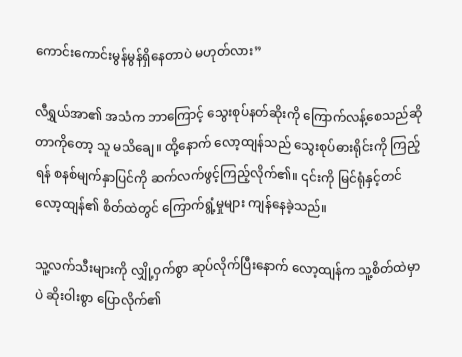ကောင်းကောင်းမွန်မွန်ရှိနေတာပဲ မဟုတ်လား”

လီရွှယ်အာ၏ အသံက ဘာကြောင့် သွေးစုပ်နတ်ဆိုးကို ကြောက်လန့်စေသည်ဆိုတာကိုတော့ သူ မသိချေ။ ထို့နောက် လော့ထျန်သည် သွေးစုပ်ဓားရိုင်းကို ကြည့်ရန် စနစ်မျက်နှာပြင်ကို ဆက်လက်ဖွင့်ကြည့်လိုက်၏။ ၎င်းကို မြင်ရုံနှင့်တင် လော့ထျန်၏ စိတ်ထဲတွင် ကြောက်ရွံ့မှုများ ကျန်နေခဲ့သည်။

သူ့လက်သီးများကို လျှို့ဝှက်စွာ ဆုပ်လိုက်ပြီးနောက် လော့ထျန်က သူ့စိတ်ထဲမှာပဲ ဆိုးဝါးစွာ ပြောလိုက်၏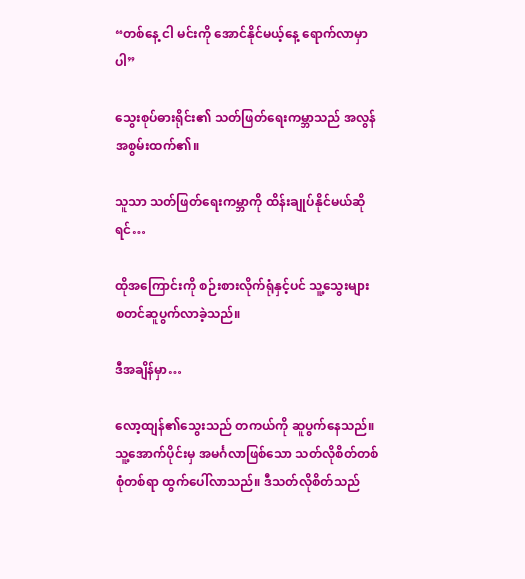“တစ်နေ့ ငါ မင်းကို အောင်နိုင်မယ့်နေ့ ရောက်လာမှာပါ”

သွေးစုပ်ဓားရိုင်း၏ သတ်ဖြတ်ရေးကမ္ဘာသည် အလွန်အစွမ်းထက်၏။

သူသာ သတ်ဖြတ်ရေးကမ္ဘာကို ထိန်းချုပ်နိုင်မယ်ဆိုရင်…

ထိုအကြောင်းကို စဉ်းစားလိုက်ရုံနှင့်ပင် သူ့သွေးများ စတင်ဆူပွက်လာခဲ့သည်။

ဒီအချိန်မှာ…

လော့ထျန်၏သွေးသည် တကယ်ကို ဆူပွက်နေသည်။ သူ့အောက်ပိုင်းမှ အမင်္ဂလာဖြစ်သော သတ်လိုစိတ်တစ်စုံတစ်ရာ ထွက်ပေါ်လာသည်။ ဒီသတ်လိုစိတ်သည်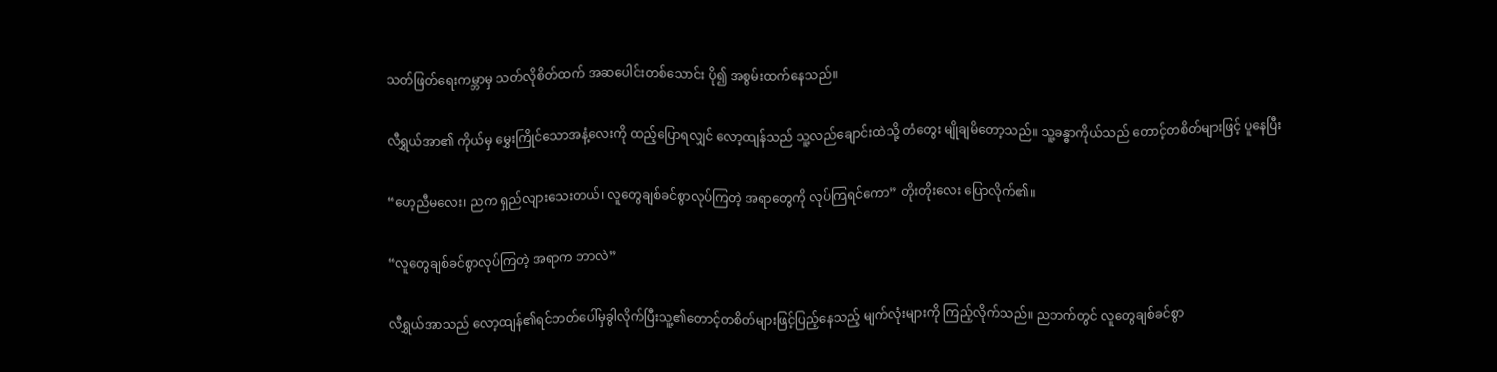သတ်ဖြတ်ရေးကမ္ဘာမှ သတ်လိုစိတ်ထက် အဆပေါင်းတစ်သောင်း ပို၍ အစွမ်းထက်နေသည်။

လီရွှယ်အာ၏ ကိုယ်မှ မွှေးကြိုင်သောအနံ့လေးကို ထည့်ပြောရလျှင် လော့ထျန်သည် သူ့လည်ချောင်းထဲသို့ တံတွေး မျိုချမိတော့သည်။ သူ့ခန္ဓာကိုယ်သည် တောင့်တစိတ်များဖြင့် ပူနေပြီး

“ဟေ့ညီမလေး၊ ညက ရှည်လျားသေးတယ်၊ လူတွေချစ်ခင်စွာလုပ်ကြတဲ့ အရာတွေကို လုပ်ကြရင်ကော” တိုးတိုးလေး ပြောလိုက်၏။

“လူတွေချစ်ခင်စွာလုပ်ကြတဲ့ အရာက ဘာလဲ”

လီရွှယ်အာသည် လော့ထျန်၏ရင်ဘတ်ပေါ်မှခွါလိုက်ပြီးသူ့၏တောင့်တစိတ်များဖြင့်ပြည့်နေသည့် မျက်လုံးများကို ကြည့်လိုက်သည်။ ညဘက်တွင် လူတွေချစ်ခင်စွာ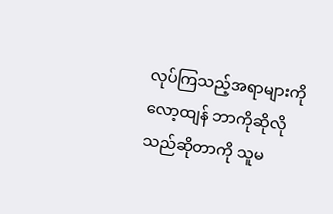လုပ်ကြသည့်အရာများကို လော့ထျန် ဘာကိုဆိုလိုသည်ဆိုတာကို သူမ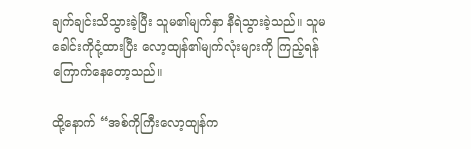ချက်ချင်းသိသွားခဲ့ပြီး သူမ၏မျက်နှာ နီရဲသွားခဲ့သည်။ သူမ ခေါင်းကိုငုံ့ထားပြီး လော့ထျန်၏မျက်လုံးများကို ကြည့်ရန် ကြောက်နေတော့သည်။

ထို့နောက် “အစ်ကိုကြီးလော့ထျန်က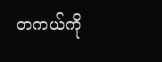တကယ်ကို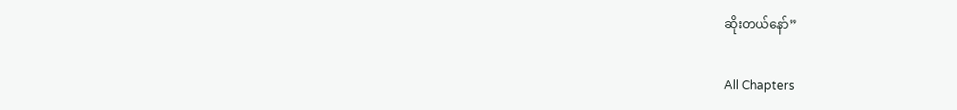ဆိုးတယ်နော်”

All Chapters